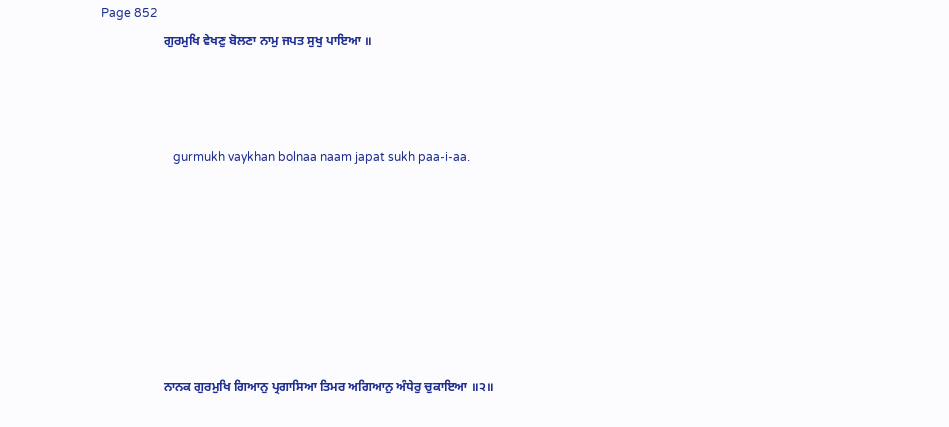Page 852
                    ਗੁਰਮੁਖਿ ਵੇਖਣੁ ਬੋਲਣਾ ਨਾਮੁ ਜਪਤ ਸੁਖੁ ਪਾਇਆ ॥



                        gurmukh vaykhan bolnaa naam japat sukh paa-i-aa.







                    ਨਾਨਕ ਗੁਰਮੁਖਿ ਗਿਆਨੁ ਪ੍ਰਗਾਸਿਆ ਤਿਮਰ ਅਗਿਆਨੁ ਅੰਧੇਰੁ ਚੁਕਾਇਆ ॥੨॥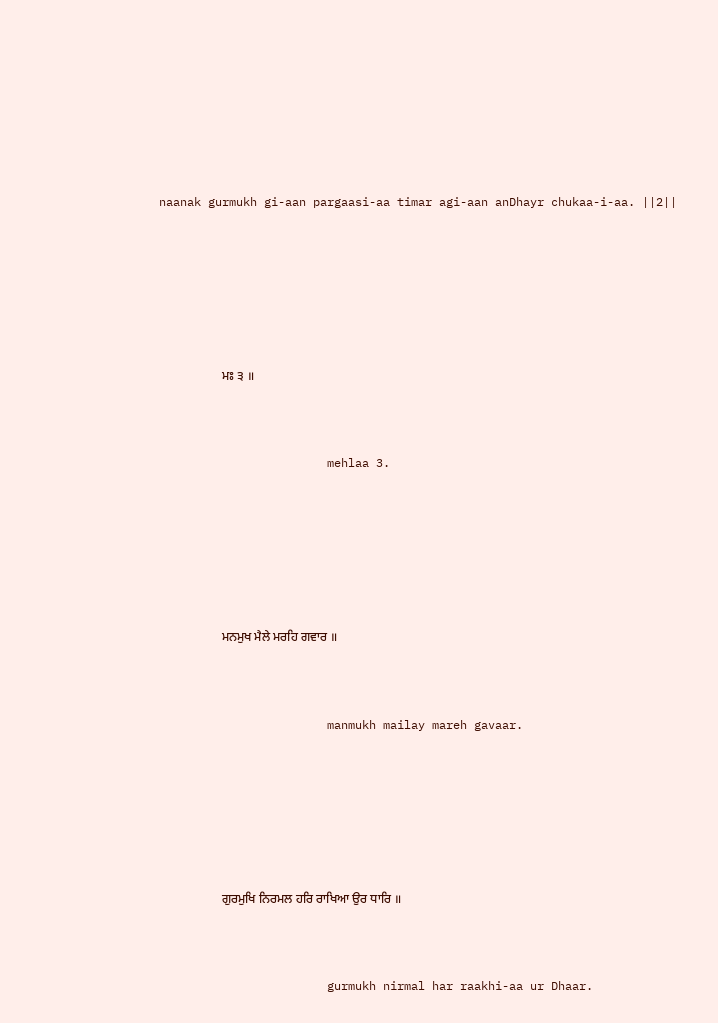naanak gurmukh gi-aan pargaasi-aa timar agi-aan anDhayr chukaa-i-aa. ||2||







                    ਮਃ ੩ ॥



                        mehlaa 3.







                    ਮਨਮੁਖ ਮੈਲੇ ਮਰਹਿ ਗਵਾਰ ॥



                        manmukh mailay mareh gavaar.







                    ਗੁਰਮੁਖਿ ਨਿਰਮਲ ਹਰਿ ਰਾਖਿਆ ਉਰ ਧਾਰਿ ॥



                        gurmukh nirmal har raakhi-aa ur Dhaar.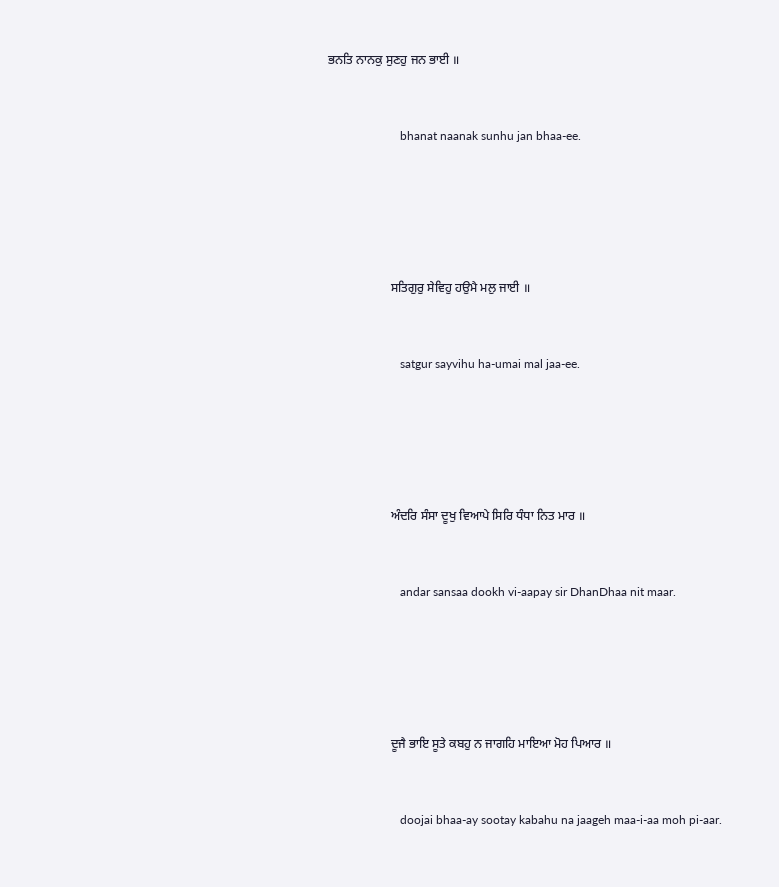ਭਨਤਿ ਨਾਨਕੁ ਸੁਣਹੁ ਜਨ ਭਾਈ ॥



                        bhanat naanak sunhu jan bhaa-ee.







                    ਸਤਿਗੁਰੁ ਸੇਵਿਹੁ ਹਉਮੈ ਮਲੁ ਜਾਈ ॥



                        satgur sayvihu ha-umai mal jaa-ee.







                    ਅੰਦਰਿ ਸੰਸਾ ਦੂਖੁ ਵਿਆਪੇ ਸਿਰਿ ਧੰਧਾ ਨਿਤ ਮਾਰ ॥



                        andar sansaa dookh vi-aapay sir DhanDhaa nit maar.







                    ਦੂਜੈ ਭਾਇ ਸੂਤੇ ਕਬਹੁ ਨ ਜਾਗਹਿ ਮਾਇਆ ਮੋਹ ਪਿਆਰ ॥



                        doojai bhaa-ay sootay kabahu na jaageh maa-i-aa moh pi-aar.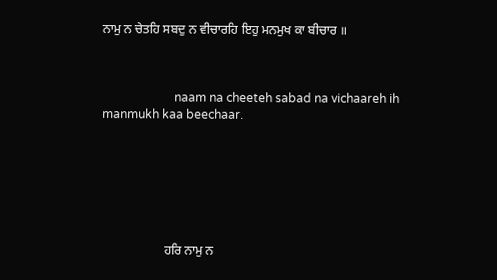ਨਾਮੁ ਨ ਚੇਤਹਿ ਸਬਦੁ ਨ ਵੀਚਾਰਹਿ ਇਹੁ ਮਨਮੁਖ ਕਾ ਬੀਚਾਰ ॥



                        naam na cheeteh sabad na vichaareh ih manmukh kaa beechaar.







                    ਹਰਿ ਨਾਮੁ ਨ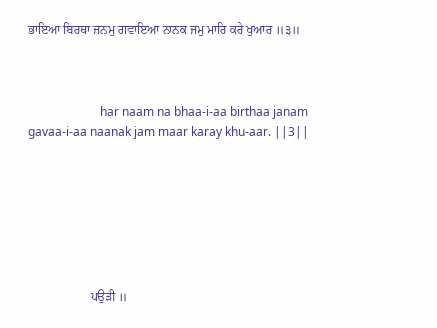ਭਾਇਆ ਬਿਰਥਾ ਜਨਮੁ ਗਵਾਇਆ ਨਾਨਕ ਜਮੁ ਮਾਰਿ ਕਰੇ ਖੁਆਰ ॥੩॥



                        har naam na bhaa-i-aa birthaa janam gavaa-i-aa naanak jam maar karay khu-aar. ||3||







                    ਪਉੜੀ ॥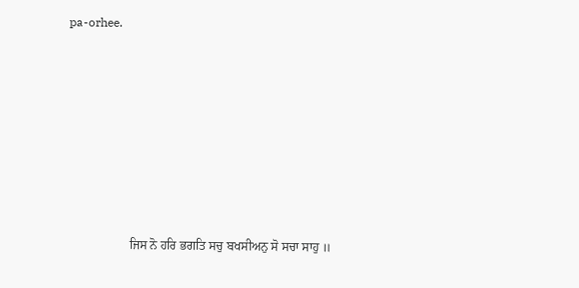pa-orhee.







                    ਜਿਸ ਨੋ ਹਰਿ ਭਗਤਿ ਸਚੁ ਬਖਸੀਅਨੁ ਸੋ ਸਚਾ ਸਾਹੁ ॥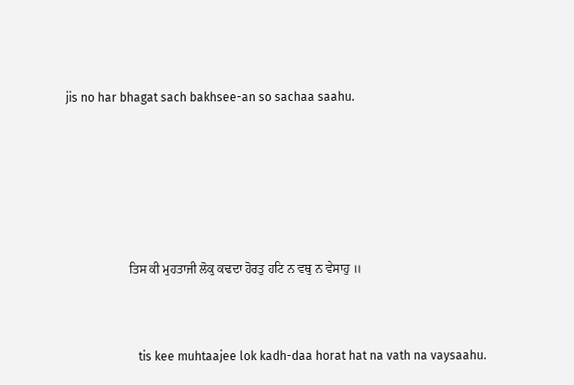jis no har bhagat sach bakhsee-an so sachaa saahu.







                    ਤਿਸ ਕੀ ਮੁਹਤਾਜੀ ਲੋਕੁ ਕਢਦਾ ਹੋਰਤੁ ਹਟਿ ਨ ਵਥੁ ਨ ਵੇਸਾਹੁ ॥



                        tis kee muhtaajee lok kadh-daa horat hat na vath na vaysaahu.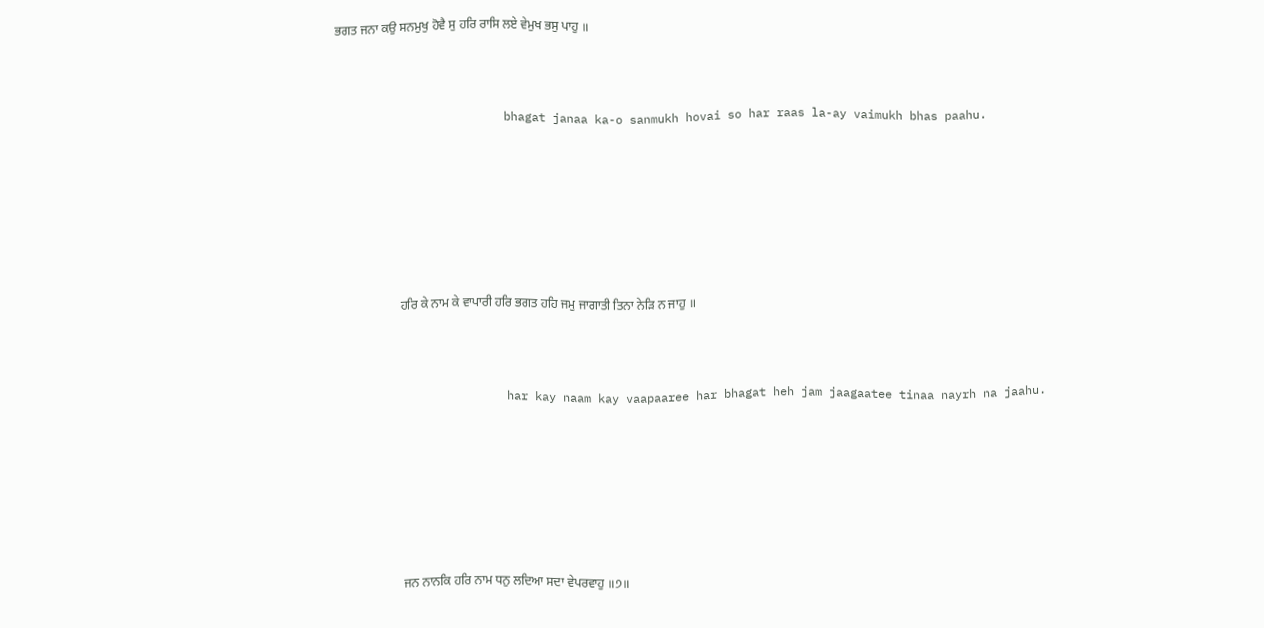ਭਗਤ ਜਨਾ ਕਉ ਸਨਮੁਖੁ ਹੋਵੈ ਸੁ ਹਰਿ ਰਾਸਿ ਲਏ ਵੇਮੁਖ ਭਸੁ ਪਾਹੁ ॥



                        bhagat janaa ka-o sanmukh hovai so har raas la-ay vaimukh bhas paahu.







                    ਹਰਿ ਕੇ ਨਾਮ ਕੇ ਵਾਪਾਰੀ ਹਰਿ ਭਗਤ ਹਹਿ ਜਮੁ ਜਾਗਾਤੀ ਤਿਨਾ ਨੇੜਿ ਨ ਜਾਹੁ ॥



                        har kay naam kay vaapaaree har bhagat heh jam jaagaatee tinaa nayrh na jaahu.







                    ਜਨ ਨਾਨਕਿ ਹਰਿ ਨਾਮ ਧਨੁ ਲਦਿਆ ਸਦਾ ਵੇਪਰਵਾਹੁ ॥੭॥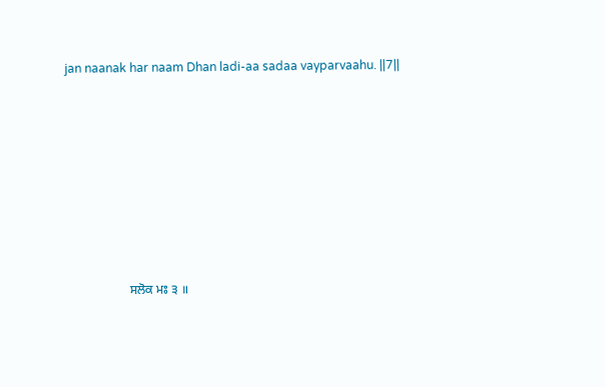jan naanak har naam Dhan ladi-aa sadaa vayparvaahu. ||7||







                    ਸਲੋਕ ਮਃ ੩ ॥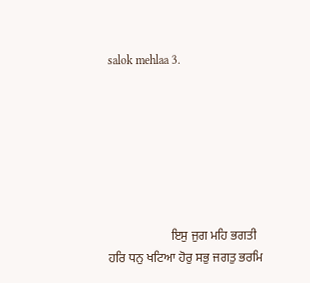salok mehlaa 3.







                    ਇਸੁ ਜੁਗ ਮਹਿ ਭਗਤੀ ਹਰਿ ਧਨੁ ਖਟਿਆ ਹੋਰੁ ਸਭੁ ਜਗਤੁ ਭਰਮਿ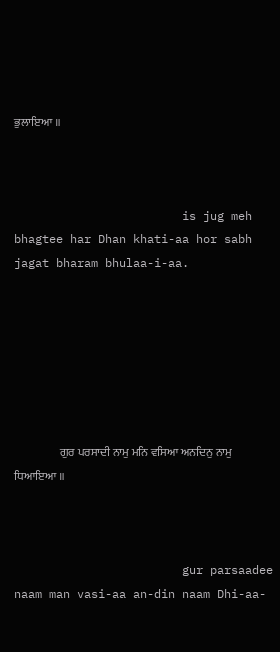ਭੁਲਾਇਆ ॥



                        is jug meh bhagtee har Dhan khati-aa hor sabh jagat bharam bhulaa-i-aa.







                    ਗੁਰ ਪਰਸਾਦੀ ਨਾਮੁ ਮਨਿ ਵਸਿਆ ਅਨਦਿਨੁ ਨਾਮੁ ਧਿਆਇਆ ॥



                        gur parsaadee naam man vasi-aa an-din naam Dhi-aa-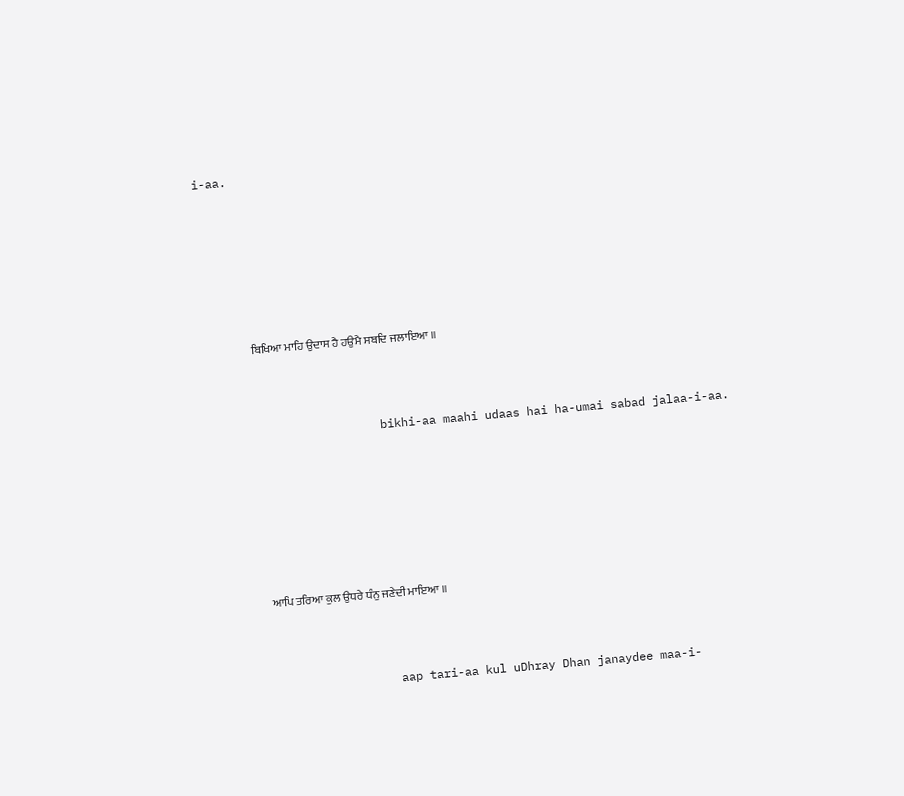i-aa.







                    ਬਿਖਿਆ ਮਾਹਿ ਉਦਾਸ ਹੈ ਹਉਮੈ ਸਬਦਿ ਜਲਾਇਆ ॥



                        bikhi-aa maahi udaas hai ha-umai sabad jalaa-i-aa.







                    ਆਪਿ ਤਰਿਆ ਕੁਲ ਉਧਰੇ ਧੰਨੁ ਜਣੇਦੀ ਮਾਇਆ ॥



                        aap tari-aa kul uDhray Dhan janaydee maa-i-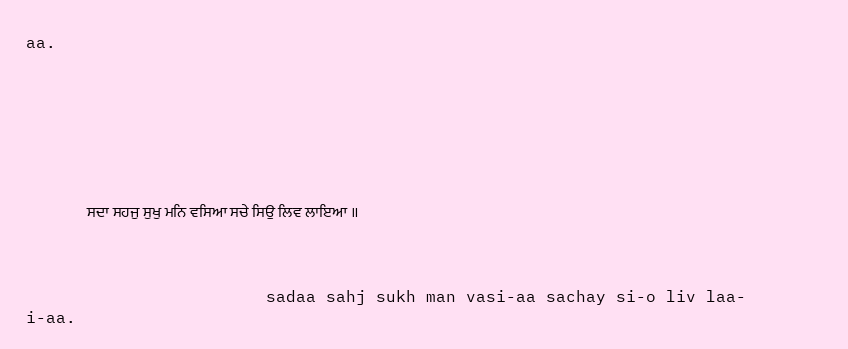aa.







                    ਸਦਾ ਸਹਜੁ ਸੁਖੁ ਮਨਿ ਵਸਿਆ ਸਚੇ ਸਿਉ ਲਿਵ ਲਾਇਆ ॥



                        sadaa sahj sukh man vasi-aa sachay si-o liv laa-i-aa.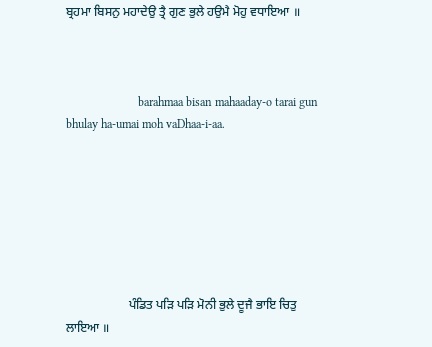ਬ੍ਰਹਮਾ ਬਿਸਨੁ ਮਹਾਦੇਉ ਤ੍ਰੈ ਗੁਣ ਭੁਲੇ ਹਉਮੈ ਮੋਹੁ ਵਧਾਇਆ ॥



                        barahmaa bisan mahaaday-o tarai gun bhulay ha-umai moh vaDhaa-i-aa.







                    ਪੰਡਿਤ ਪੜਿ ਪੜਿ ਮੋਨੀ ਭੁਲੇ ਦੂਜੈ ਭਾਇ ਚਿਤੁ ਲਾਇਆ ॥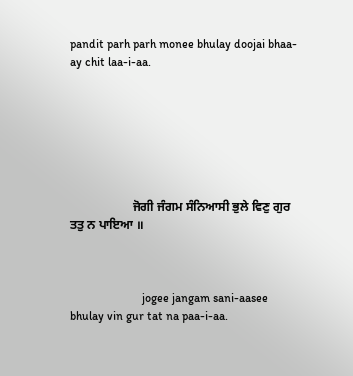pandit parh parh monee bhulay doojai bhaa-ay chit laa-i-aa.







                    ਜੋਗੀ ਜੰਗਮ ਸੰਨਿਆਸੀ ਭੁਲੇ ਵਿਣੁ ਗੁਰ ਤਤੁ ਨ ਪਾਇਆ ॥



                        jogee jangam sani-aasee bhulay vin gur tat na paa-i-aa.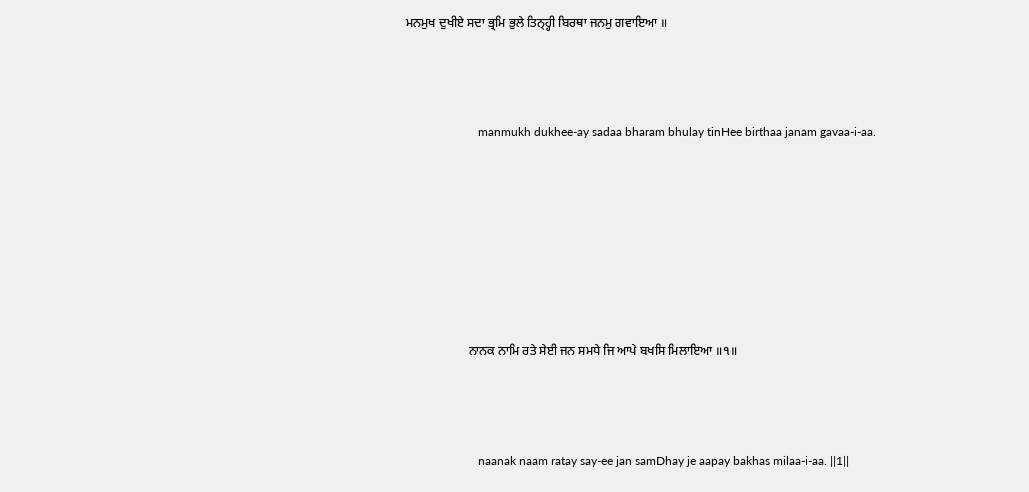ਮਨਮੁਖ ਦੁਖੀਏ ਸਦਾ ਭ੍ਰਮਿ ਭੁਲੇ ਤਿਨ੍ਹ੍ਹੀ ਬਿਰਥਾ ਜਨਮੁ ਗਵਾਇਆ ॥



                        manmukh dukhee-ay sadaa bharam bhulay tinHee birthaa janam gavaa-i-aa.







                    ਨਾਨਕ ਨਾਮਿ ਰਤੇ ਸੇਈ ਜਨ ਸਮਧੇ ਜਿ ਆਪੇ ਬਖਸਿ ਮਿਲਾਇਆ ॥੧॥



                        naanak naam ratay say-ee jan samDhay je aapay bakhas milaa-i-aa. ||1||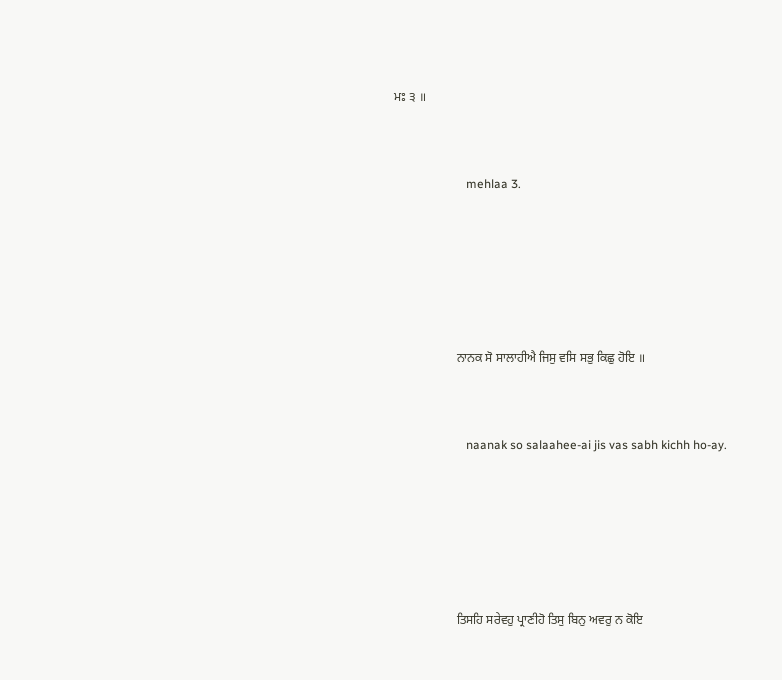ਮਃ ੩ ॥



                        mehlaa 3.







                    ਨਾਨਕ ਸੋ ਸਾਲਾਹੀਐ ਜਿਸੁ ਵਸਿ ਸਭੁ ਕਿਛੁ ਹੋਇ ॥



                        naanak so salaahee-ai jis vas sabh kichh ho-ay.







                    ਤਿਸਹਿ ਸਰੇਵਹੁ ਪ੍ਰਾਣੀਹੋ ਤਿਸੁ ਬਿਨੁ ਅਵਰੁ ਨ ਕੋਇ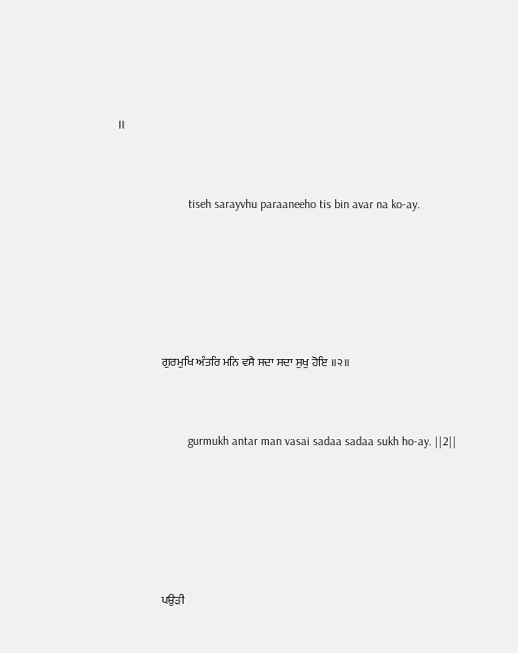॥



                        tiseh sarayvhu paraaneeho tis bin avar na ko-ay.







                    ਗੁਰਮੁਖਿ ਅੰਤਰਿ ਮਨਿ ਵਸੈ ਸਦਾ ਸਦਾ ਸੁਖੁ ਹੋਇ ॥੨॥



                        gurmukh antar man vasai sadaa sadaa sukh ho-ay. ||2||







                    ਪਉੜੀ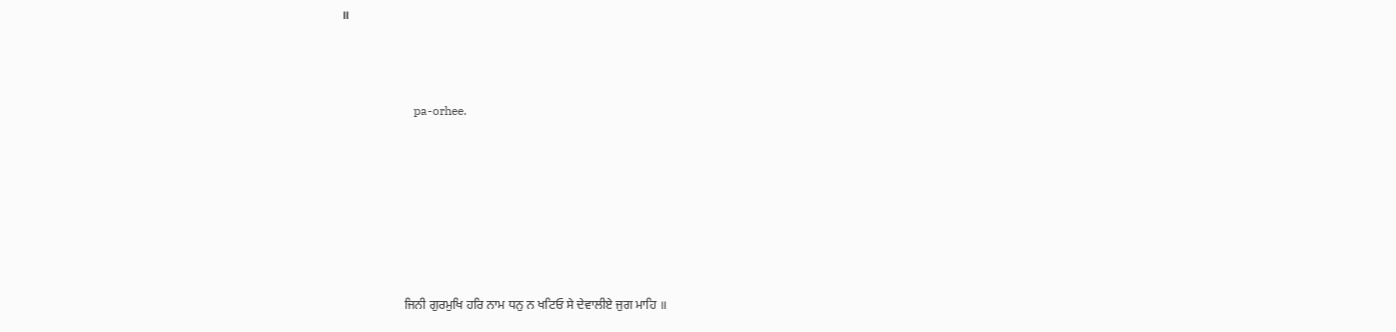॥



                        pa-orhee.







                    ਜਿਨੀ ਗੁਰਮੁਖਿ ਹਰਿ ਨਾਮ ਧਨੁ ਨ ਖਟਿਓ ਸੇ ਦੇਵਾਲੀਏ ਜੁਗ ਮਾਹਿ ॥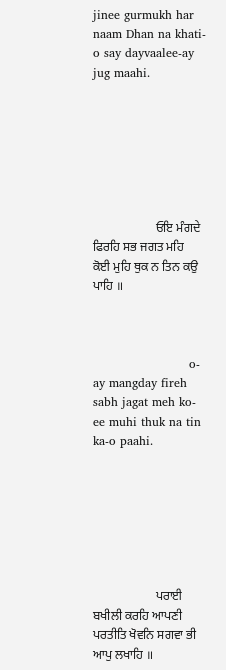jinee gurmukh har naam Dhan na khati-o say dayvaalee-ay jug maahi.







                    ਓਇ ਮੰਗਦੇ ਫਿਰਹਿ ਸਭ ਜਗਤ ਮਹਿ ਕੋਈ ਮੁਹਿ ਥੁਕ ਨ ਤਿਨ ਕਉ ਪਾਹਿ ॥



                        o-ay mangday fireh sabh jagat meh ko-ee muhi thuk na tin ka-o paahi.







                    ਪਰਾਈ ਬਖੀਲੀ ਕਰਹਿ ਆਪਣੀ ਪਰਤੀਤਿ ਖੋਵਨਿ ਸਗਵਾ ਭੀ ਆਪੁ ਲਖਾਹਿ ॥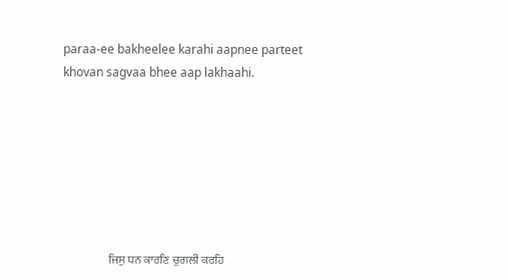paraa-ee bakheelee karahi aapnee parteet khovan sagvaa bhee aap lakhaahi.







                    ਜਿਸੁ ਧਨ ਕਾਰਣਿ ਚੁਗਲੀ ਕਰਹਿ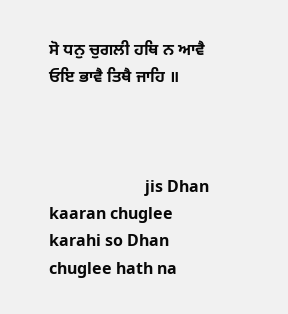ਸੋ ਧਨੁ ਚੁਗਲੀ ਹਥਿ ਨ ਆਵੈ ਓਇ ਭਾਵੈ ਤਿਥੈ ਜਾਹਿ ॥



                        jis Dhan kaaran chuglee karahi so Dhan chuglee hath na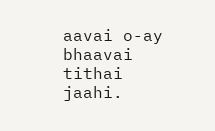aavai o-ay bhaavai tithai jaahi.